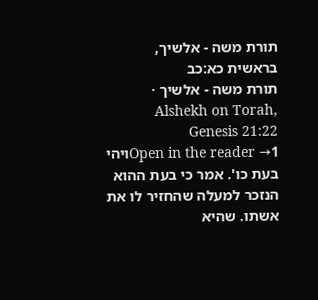תורת משה - אלשיך, בראשית כא:כב
תורת משה - אלשיך · Alshekh on Torah, Genesis 21:22
Open in the reader →1ויהי בעת כו'. אמר כי בעת ההוא הנזכר למעלה שהחזיר לו את אשתו. שהיא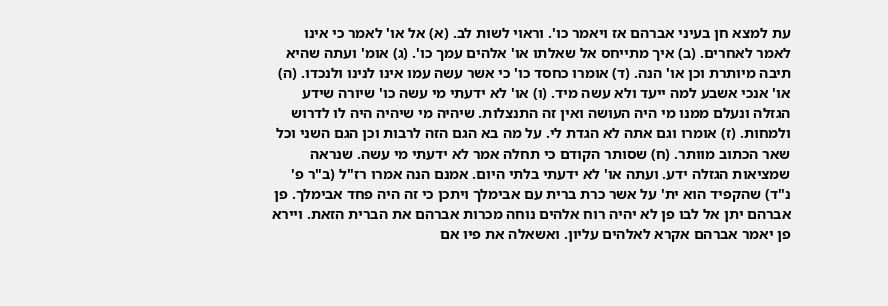עת למצא חן בעיני אברהם אז ויאמר כו'. וראוי לשות לב. (א) אל או' לאמר כי אינו לאמר לאחרים. (ב) איך מתייחס אל שאלתו או' אלהים עמך כו'. (ג) אומ' ועתה שהיא תיבה מיותרת וכן או' הנה. (ד) אומרו כחסד כו' כי אשר עשה עמו אינו לנינו ולנכדו. (ה) או' אנכי אשבע למה ייעד ולא עשה מיד. (ו) או' לא ידעתי מי עשה כו' שיורה שידע הגזלה ונעלם ממנו מי היה העושה ואין זה התנצלות. שיהיה מי שיהיה היה לו לדרוש ולמחות. (ז) אומרו וגם אתה לא הגדת לי. על מה בא הגם הזה לרבות וכן הגם השני וכל שאר הכתוב מוותר. (ח) שסותר הקודם כי תחלה אמר לא ידעתי מי עשה. שנראה שמציאות הגזלה ידע. ועתה או' לא ידעתי בלתי היום. אמנם הנה אמרו רז"ל (ב"ר פ' נ"ד) שהקפיד הוא ית' על אשר כרת ברית עם אבימלך ויתכן כי זה היה פחד אבימלך. פן אברהם יתן אל לבו פן לא יהיה רוח אלהים נוחה מכרות אברהם את הברית הזאת. ויירא פן יאמר אברהם אקרא לאלהים עליון. ואשאלה את פיו אם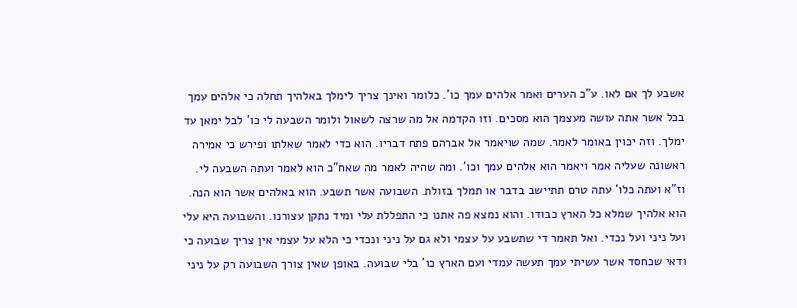אשבע לך אם לאו. ע"כ הערים ואמר אלהים עמך כו'. כלומר ואינך צריך לימלך באלהיך תחלה כי אלהים עמך בכל אשר אתה עושה מעצמך הוא מסכים. וזו הקדמה אל מה שרצה לשאול ולומר השבעה לי כו' לבל ימאן עד ימלך. וזה יכוין באומר לאמר. שמה שויאמר אל אברהם פתח דבריו. הוא כדי לאמר שאלתו ופירש כי אמירה ראשונה שעליה אמר ויאמר הוא אלהים עמך וכו'. ומה שהיה לאמר מה שאח"כ הוא לאמר ועתה השבעה לי. וז"א ועתה כלו' עתה טרם תתיישב בדבר או תמלך בזולת. השבועה אשר תשבע. הוא באלהים אשר הוא הנה. הוא אלהיך שמלא כל הארץ כבודו. והוא נמצא פה אתנו כי התפללת עלי ומיד נתקן עצורנו. והשבועה היא עלי ועל ניני ועל נכדי. ואל תאמר די שתשבע על עצמי ולא גם על ניני ונכדי כי הלא על עצמי אין צריך שבועה כי ודאי שכחסד אשר עשיתי עמך תעשה עמדי ועם הארץ כו' בלי שבועה. באופן שאין צורך השבועה רק על ניני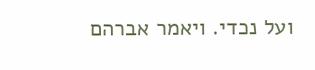ועל נכדי. ויאמר אברהם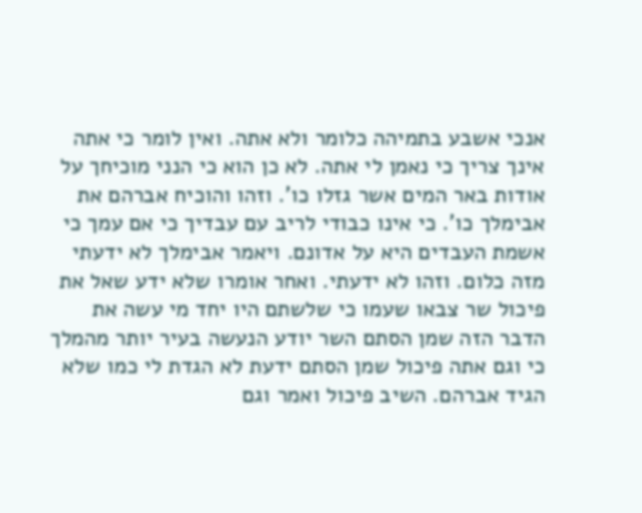אנכי אשבע בתמיהה כלומר ולא אתה. ואין לומר כי אתה אינך צריך כי נאמן לי אתה. לא כן הוא כי הנני מוכיחך על אודות באר המים אשר גזלו כו'. וזהו והוכיח אברהם את אבימלך כו'. כי אינו כבודי לריב עם עבדיך כי אם עמך כי אשמת העבדים היא על אדונם. ויאמר אבימלך לא ידעתי מזה כלום. וזהו לא ידעתי. ואחר אומרו שלא ידע שאל את פיכול שר צבאו שעמו כי שלשתם היו יחד מי עשה את הדבר הזה שמן הסתם השר יודע הנעשה בעיר יותר מהמלך כי וגם אתה פיכול שמן הסתם ידעת לא הגדת לי כמו שלא הגיד אברהם. השיב פיכול ואמר וגם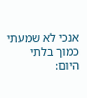אנכי לא שמעתי כמוך בלתי היום: